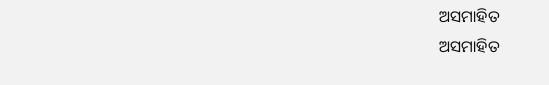ଅସମାହିତ
ଅସମାହିତ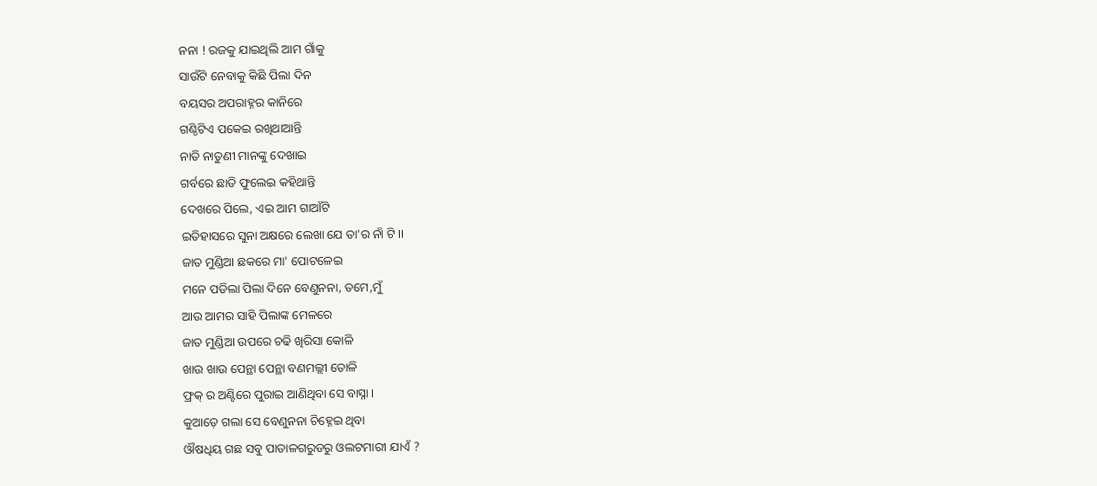ନନା ! ରଜକୁ ଯାଇଥିଲି ଆମ ଗାଁକୁ
ସାଉଁଟି ନେବାକୁ କିଛି ପିଲା ଦିନ
ବୟସର ଅପରାହ୍ନର କାନିରେ
ଗଣ୍ଠିଟିଏ ପକେଇ ରଖିଥାଆନ୍ତି
ନାତି ନାତୁଣୀ ମାନଙ୍କୁ ଦେଖାଇ
ଗର୍ବରେ ଛାତି ଫୁଲେଇ କହିଥାନ୍ତି
ଦେଖରେ ପିଲେ, ଏଇ ଆମ ଗାଆଁଟି
ଇତିହାସରେ ସୁନା ଅକ୍ଷରେ ଲେଖା ଯେ ତା'ର ନାଁ ଟି ।।
ଜାତ ମୁଣ୍ଡିଆ ଛକରେ ମା' ପୋଟଳେଇ
ମନେ ପଡିଲା ପିଲା ଦିନେ ବେଣୁନନା, ତମେ,ମୁଁ
ଆଉ ଆମର ସାହି ପିଲାଙ୍କ ମେଳରେ
ଜାତ ମୁଣ୍ଡିଆ ଉପରେ ଚଢି ଖିରିସା କୋଳି
ଖାଉ ଖାଉ ପେନ୍ଥା ପେନ୍ଥା ବଣମଲ୍ଲୀ ତୋଳି
ଫ୍ରକ୍ ର ଅଣ୍ଟିରେ ପୁରାଇ ଆଣିଥିବା ସେ ବାସ୍ନା ।
କୁଆଡ଼େ ଗଲା ସେ ବେଣୁନନା ଚିହ୍ନେଇ ଥିବା
ଔଷଧିୟ ଗଛ ସବୁ ପାତାଳଗରୁଡରୁ ଓଲଟମାରୀ ଯାଏଁ ?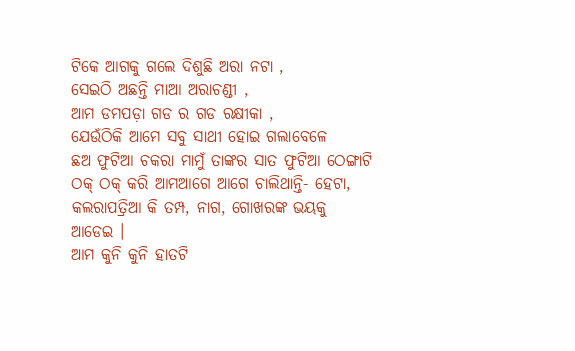ଟିକେ ଆଗକୁ ଗଲେ ଦିଶୁଛି ଅରା ନଟା ,
ସେଇଠି ଅଛନ୍ତି ମାଆ ଅରାଚଣ୍ଡୀ ,
ଆମ ଡମପଡ଼ା ଗଡ ର ଗଡ ରକ୍ଷୀକା ,
ଯେଉଁଠିକି ଆମେ ସବୁ ସାଥୀ ହୋଇ ଗଲାବେଳେ
ଛଅ ଫୁଟିଆ ଚକରା ମାମୁଁ ତାଙ୍କର ସାତ ଫୁଟିଆ ଠେଙ୍ଗାଟି
ଠକ୍ ଠକ୍ କରି ଆମଆଗେ ଆଗେ ଚାଲିଥାନ୍ତି- ହେଟା,
କଲରାପତ୍ରିଆ କି ତମ୍ପ, ନାଗ, ଗୋଖରଙ୍କ ଭୟକୁ ଆଡେଇ ।
ଆମ କୁନି କୁନି ହାତଟି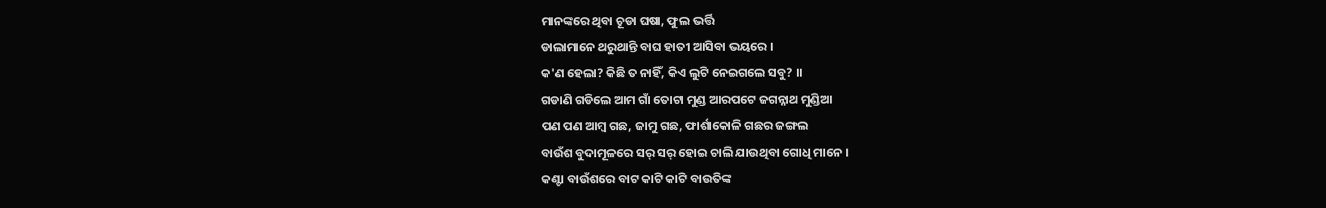ମାନଙ୍କରେ ଥିବା ଚୂଡା ଘଷା, ଫୁଲ ଭର୍ତ୍ତି
ଡାଲାମାନେ ଥରୁଥାନ୍ତି ବାଘ ହାତୀ ଆସିବା ଭୟରେ ।
କ'ଣ ହେଲା? କିଛି ତ ନାହିଁ, କିଏ ଲୁଟି ନେଇଗଲେ ସବୁ? ।।
ଗଡାଣି ଗଡିଲେ ଆମ ଗାଁ ତୋଟା ମୁଣ୍ଡ ଆରପଟେ ଜଗନ୍ନାଥ ମୁଣ୍ଡିଆ
ପଣ ପଣ ଆମ୍ବ ଗଛ, ଜାମୁ ଗଛ, ଫାର୍ଶାକୋଳି ଗଛର ଜଙ୍ଗଲ
ବାଉଁଶ ବୁଦାମୂଳରେ ସର୍ ସର୍ ହୋଇ ଚାଲି ଯାଉଥିବା ଗୋଧି ମାନେ ।
କଣ୍ଟା ବାଉଁଶରେ ବାଟ କାଟି କାଟି ବାଉତିଙ୍କ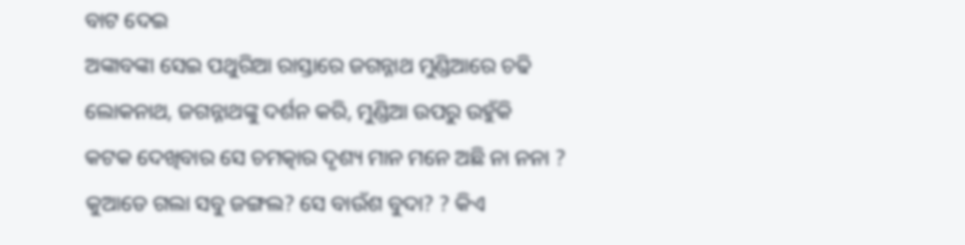ବାଟ ଦେଇ
ଅଙ୍କାବଙ୍କା ସେଇ ପଥୁରିଆ ରାସ୍ତାରେ ଜଗନ୍ନାଥ ମୁଣ୍ଡିଆରେ ଚଢି
ଲୋକନାଥ, ଜଗନ୍ନାଥଙ୍କୁ ଦର୍ଶନ କରି, ମୁଣ୍ଡିଆ ଉପରୁ ଉହୁଁକି
କଟକ ଦେଖିବାର ସେ ଚମତ୍କାର ଦୃଶ୍ୟ ମାନ ମନେ ଅଛି ନା ନନା ?
କୁଆଡେ ଗଲା ସବୁ ଜଙ୍ଗଲ? ସେ ବାଉଁଶ ବୁଦା? ? କିଏ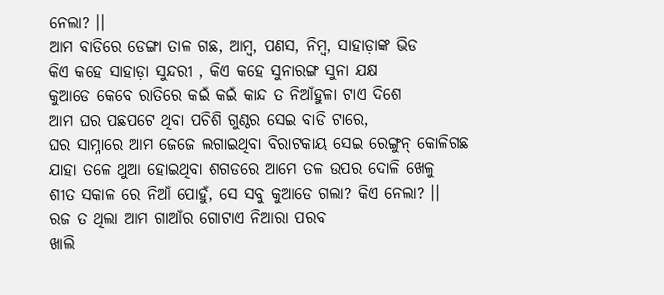ନେଲା? ।।
ଆମ ବାଡିରେ ଡେଙ୍ଗା ତାଳ ଗଛ, ଆମ୍ବ, ପଣସ, ନିମ୍ବ, ସାହାଡ଼ାଙ୍କ ଭିଡ
କିଏ କହେ ସାହାଡ଼ା ସୁନ୍ଦରୀ , କିଏ କହେ ସୁନାରଙ୍ଗ ସୁନା ଯକ୍ଷ
କୁଆଡେ କେବେ ରାତିରେ କଇଁ କଇଁ କାନ୍ଦ ତ ନିଆଁହୁଳା ଟାଏ ଦିଶେ
ଆମ ଘର ପଛପଟେ ଥିବା ପଚିଶି ଗୁଣ୍ଠର ସେଇ ବାଡି ଟାରେ,
ଘର ସାମ୍ନାରେ ଆମ ଜେଜେ ଲଗାଇଥିବା ବିରାଟକାୟ ସେଇ ରେଙ୍ଗୁନ୍ କୋଳିଗଛ
ଯାହା ତଳେ ଥୁଆ ହୋଇଥିବା ଶଗଡରେ ଆମେ ତଳ ଉପର ଦୋଳି ଖେଳୁ
ଶୀତ ସକାଳ ରେ ନିଆଁ ପୋହୁଁ, ସେ ସବୁ କୁଆଡେ ଗଲା? କିଏ ନେଲା? ।।
ରଜ ତ ଥିଲା ଆମ ଗାଆଁର ଗୋଟାଏ ନିଆରା ପରବ
ଖାଲି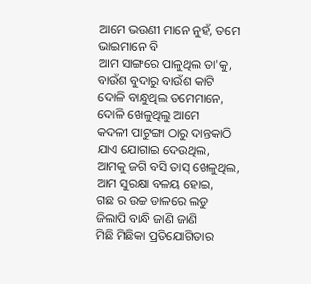ଆମେ ଭଉଣୀ ମାନେ ନୁହଁ, ତମେ ଭାଇମାନେ ବି
ଆମ ସାଙ୍ଗରେ ପାଳୁଥିଲ ତା'କୁ, ବାଉଁଶ ବୁଦାରୁ ବାଉଁଶ କାଟି
ଦୋଳି ବାନ୍ଧୁଥିଲ ତମେମାନେ, ଦୋଳି ଖେଳୁଥିଲୁ ଆମେ
କଦଳୀ ପାଟୁଙ୍ଗା ଠାରୁ ଦାନ୍ତକାଠି ଯାଏ ଯୋଗାଇ ଦେଉଥିଲ,
ଆମକୁ ଜଗି ବସି ତାସ୍ ଖେଳୁଥିଲ, ଆମ ସୁରକ୍ଷା ବଳୟ ହୋଇ,
ଗଛ ର ଉଚ୍ଚ ଡାଳରେ ଲଡୁ ଜିଲାପି ବାନ୍ଧି ଜାଣି ଜାଣି
ମିଛି ମିଛିକା ପ୍ରତିଯୋଗିତାର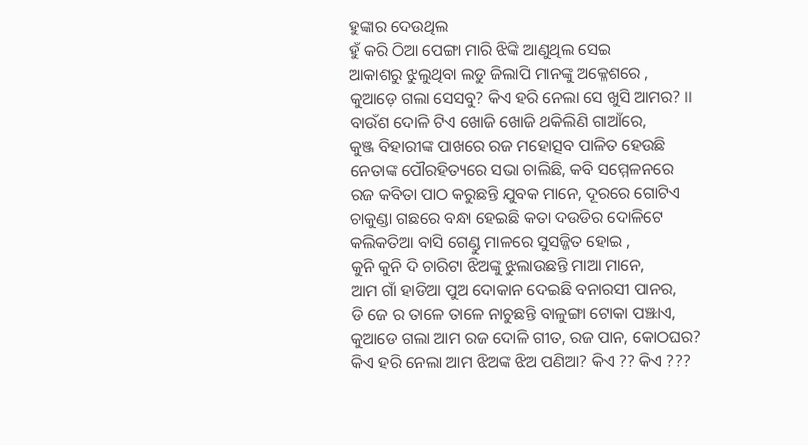ହୁଙ୍କାର ଦେଉଥିଲ
ହୁଁ କରି ଠିଆ ପେଙ୍ଗା ମାରି ଝିଙ୍କି ଆଣୁଥିଲ ସେଇ
ଆକାଶରୁ ଝୁଲୁଥିବା ଲଡୁ ଜିଲାପି ମାନଙ୍କୁ ଅକ୍ଳେଶରେ ,
କୁଆଡ଼େ ଗଲା ସେସବୁ? କିଏ ହରି ନେଲା ସେ ଖୁସି ଆମର? ।।
ବାଉଁଶ ଦୋଳି ଟିଏ ଖୋଜି ଖୋଜି ଥକିଲିଣି ଗାଆଁରେ,
କୁଞ୍ଜ ବିହାରୀଙ୍କ ପାଖରେ ରଜ ମହୋତ୍ସବ ପାଳିତ ହେଉଛି
ନେତାଙ୍କ ପୌରହିତ୍ୟରେ ସଭା ଚାଲିଛି, କବି ସମ୍ମେଳନରେ
ରଜ କବିତା ପାଠ କରୁଛନ୍ତି ଯୁବକ ମାନେ, ଦୂରରେ ଗୋଟିଏ
ଚାକୁଣ୍ଡା ଗଛରେ ବନ୍ଧା ହେଇଛି କତା ଦଉଡିର ଦୋଳିଟେ
କଲିକତିଆ ବାସି ଗେଣ୍ଡୁ ମାଳରେ ସୁସଜ୍ଜିତ ହୋଇ ,
କୁନି କୁନି ଦି ଚାରିଟା ଝିଅଙ୍କୁ ଝୁଲାଉଛନ୍ତି ମାଆ ମାନେ,
ଆମ ଗାଁ ହାଡିଆ ପୁଅ ଦୋକାନ ଦେଇଛି ବନାରସୀ ପାନର,
ଡି ଜେ ର ତାଳେ ତାଳେ ନାଚୁଛନ୍ତି ବାଳୁଙ୍ଗା ଟୋକା ପଞ୍ଝାଏ,
କୁଆଡେ ଗଲା ଆମ ରଜ ଦୋଳି ଗୀତ, ରଜ ପାନ, କୋଠଘର?
କିଏ ହରି ନେଲା ଆମ ଝିଅଙ୍କ ଝିଅ ପଣିଆ? କିଏ ?? କିଏ ???